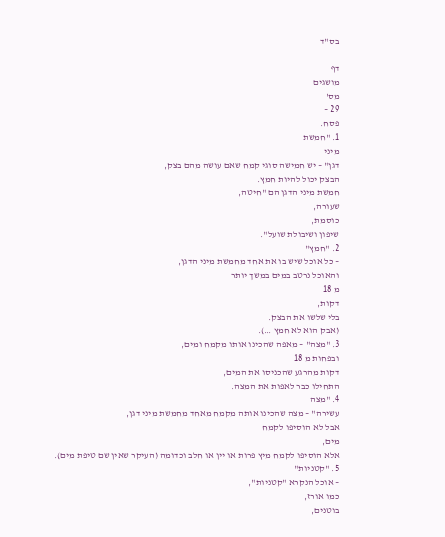בס"ד

דף
מושגים
מס'
29 –
פסח.
1. "חמשת
מיני
דגן" – יש חמישה סוגי קמח שאם עושה מהם בצק,
הבצק יכול להיות חמץ.
חמשת מיני הדגן הם "חיטה,
שעורה,
כוסמת,
שיפון ושיבולת שועל".
2. "חמץ"
– כל אוכל שיש בו את אחד מחמשת מיני הדגן,
והאוכל נרטב במים במשך יותר
מ 18
דקות,
בלי שלשו את הבצק.
(אבק הוא לא חמץ …).
3. "מצה" – מאפה שהכינו אותו מקמח ומים,
ובפחות מ 18
דקות מהרגע שהכניסו את המים,
התחילו כבר לאפות את המצה.
4. "מצה
עשירה" – מצה שהכינו אותה מקמח מאחד מחמשת מיני דגן,
אבל לא הוסיפו לקמח
מים,
אלא הוסיפו לקמח מיץ פרות או יין או חלב וכדומה (העיקר שאין שם טיפת מים).
5. "קטניות"
– אוכל הנקרא "קטניות",
כמו אורז,
בוטנים,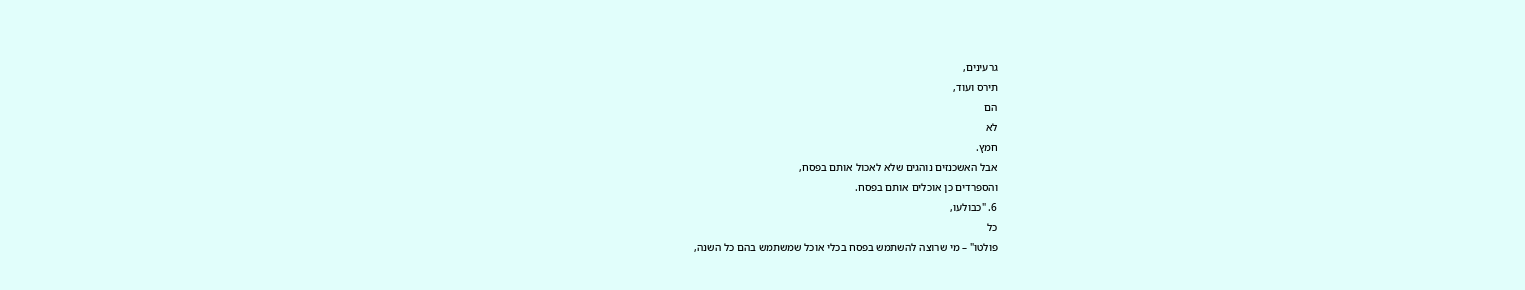גרעינים,
תירס ועוד,
הם
לא
חמץ.
אבל האשכנזים נוהגים שלא לאכול אותם בפסח,
והספרדים כן אוכלים אותם בפסח.
6. "כבולעו,
כל
פולטו" – מי שרוצה להשתמש בפסח בכלי אוכל שמשתמש בהם כל השנה,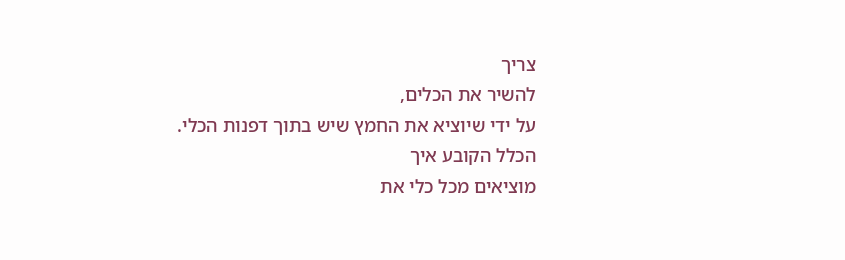צריך
להשיר את הכלים,
על ידי שיוציא את החמץ שיש בתוך דפנות הכלי.
הכלל הקובע איך
מוציאים מכל כלי את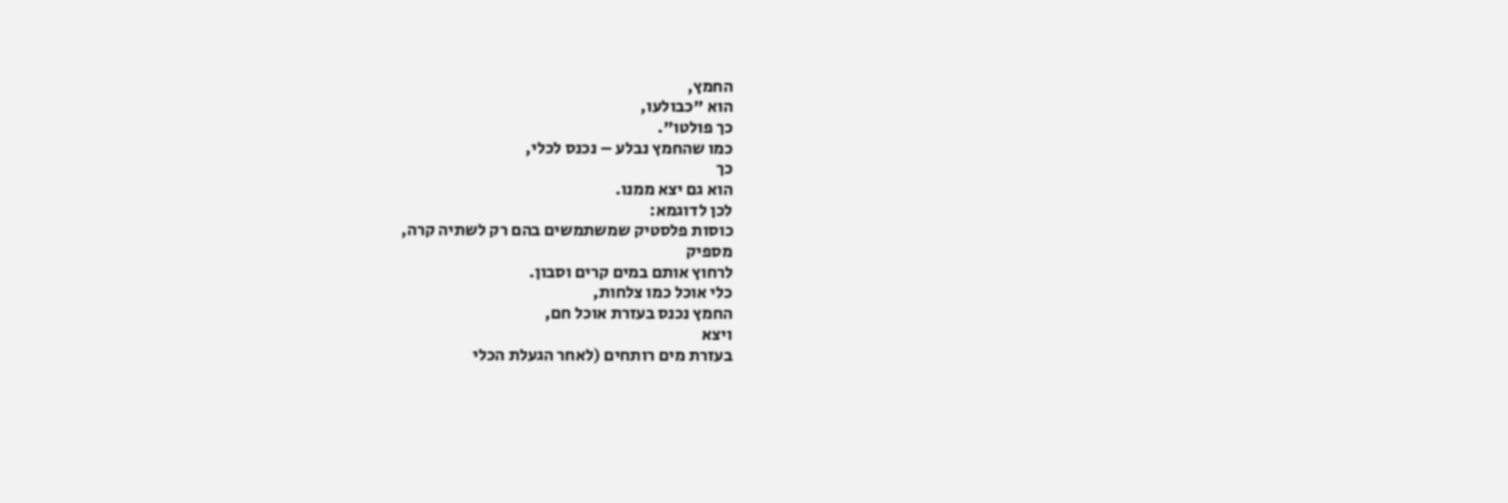החמץ,
הוא "כבולעו,
כך פולטו".
כמו שהחמץ נבלע – נכנס לכלי,
כך
הוא גם יצא ממנו.
לכן לדוגמא:
כוסות פלסטיק שמשתמשים בהם רק לשתיה קרה,
מספיק
לרחוץ אותם במים קרים וסבון.
כלי אוכל כמו צלחות,
החמץ נכנס בעזרת אוכל חם,
ויצא
בעזרת מים רותחים (לאחר הגעלת הכלי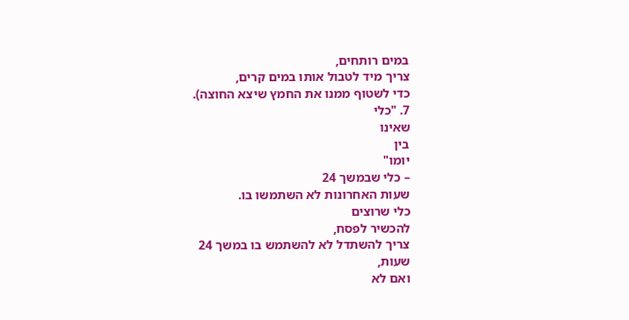במים רותחים,
צריך מיד לטבול אותו במים קרים,
כדי לשטוף ממנו את החמץ שיצא החוצה).
7. "כלי
שאינו
בין
יומו"
– כלי שבמשך 24
שעות האחרונות לא השתמשו בו.
כלי שרוצים
להכשיר לפסח,
צריך להשתדל לא להשתמש בו במשך 24
שעות,
ואם לא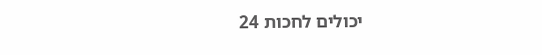יכולים לחכות 24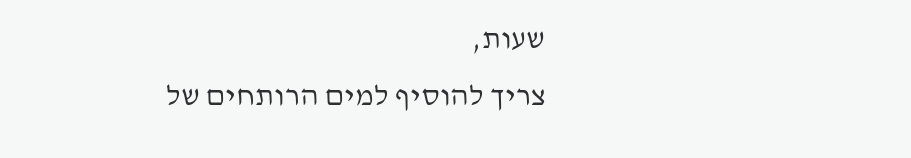שעות,
צריך להוסיף למים הרותחים של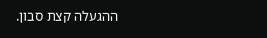ההגעלה קצת סבון.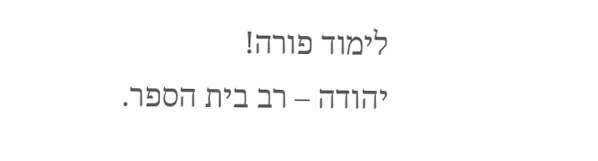לימוד פורה!
יהודה – רב בית הספר.